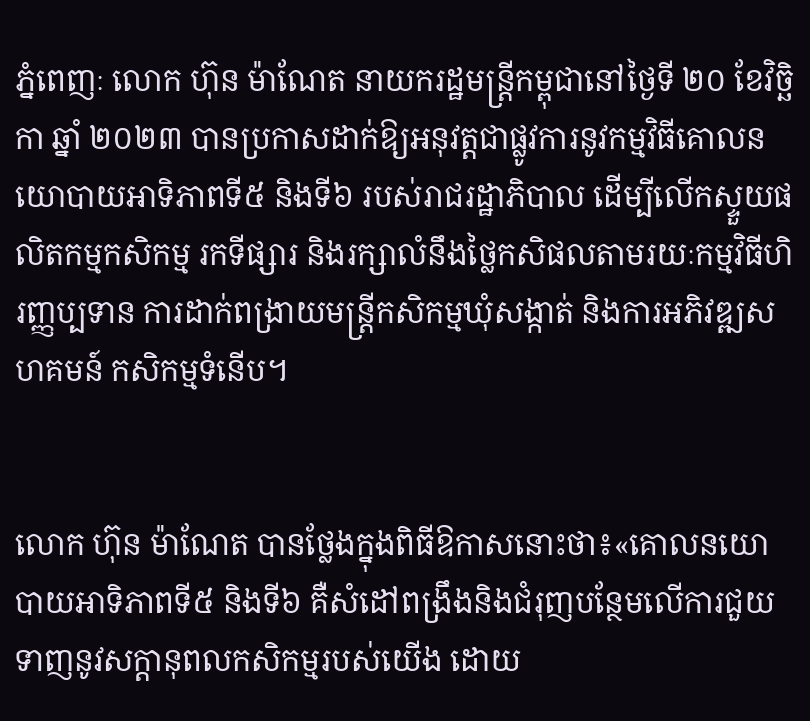ភ្នំពេញៈ លោក ហ៊ុន ម៉ាណែត នាយករដ្ឋមន្ត្រីកម្ពុជានៅថ្ងៃទី ២០ ខែវិច្ឆិកា ឆ្នាំ ២០២៣ បានប្រកាសដាក់ឱ្យអនុវត្តជាផ្លូវការនូវកម្មវិធីគោលនយោបាយអាទិភាពទី៥ និងទី៦ របស់រាជរដ្ឋាភិបាល ដើម្បីលើកស្ទួយផលិតកម្មកសិកម្ម រកទីផ្សារ និងរក្សាលំនឹងថ្លៃកសិផលតាមរយៈកម្មវិធីហិរញ្ញប្បទាន ការដាក់ពង្រាយមន្ត្រីកសិកម្មឃុំសង្កាត់ និងការអភិវឌ្ឍសហគមន៍ កសិកម្មទំនើប។


លោក ហ៊ុន ម៉ាណែត បានថ្លែងក្នុងពិធីឱកាសនោះថា៖«គោលនយោបាយអាទិភាពទី៥ និងទី៦ គឺសំដៅពង្រឹងនិងជំរុញបន្ថែមលើការជួយទាញនូវសក្តានុពលកសិកម្មរបស់យើង ដោយ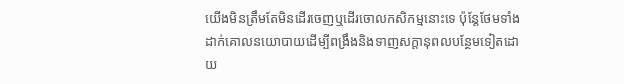យើងមិនត្រឹមតែមិនដើរចេញឬដើរចោលកសិកម្មនោះទេ ប៉ុន្តែថែមទាំងដាក់គោលនយោបាយដើម្បីពង្រឹងនិងទាញសក្តានុពលបន្ថែមទៀតដោយ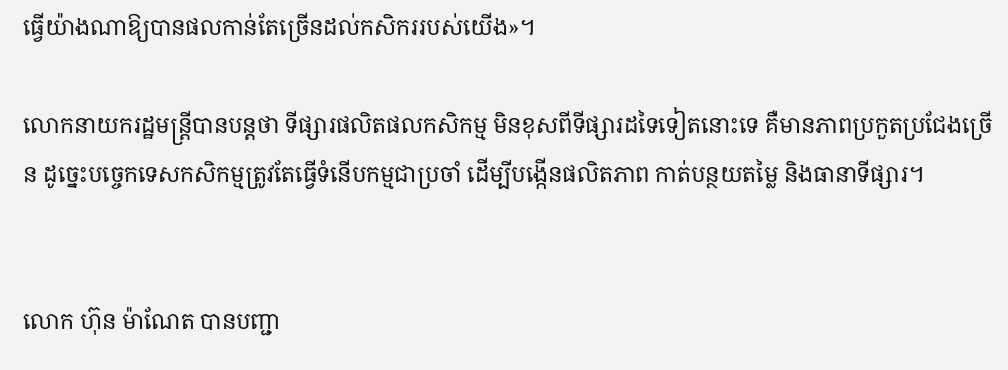ធ្វើយ៉ាងណាឱ្យបានផលកាន់តែច្រើនដល់កសិកររបស់យើង»។

លោកនាយករដ្ឋមន្ត្រីបានបន្តថា ទីផ្សារផលិតផលកសិកម្ម មិនខុសពីទីផ្សារដទៃទៀតនោះទេ គឺមានភាពប្រកួតប្រជែងច្រើន ដូច្នេះបច្ចេកទេសកសិកម្មត្រូវតែធ្វើទំនើបកម្មជាប្រចាំ ដើម្បីបង្កើនផលិតភាព កាត់បន្ថយតម្លៃ និងធានាទីផ្សារ។


លោក ហ៊ុន ម៉ាណែត បានបញ្ជា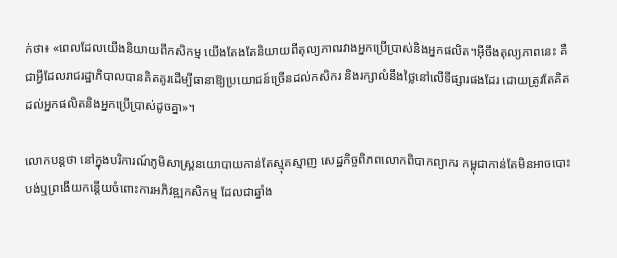ក់ថា៖ «ពេលដែលយើងនិយាយពីកសិកម្ម យើងតែងតែនិយាយពីតុល្យភាពរវាងអ្នកប្រើប្រាស់និងអ្នកផលិត។អ៊ីចឹងតុល្យភាពនេះ គឺជាអ្វីដែលរាជរដ្ឋាភិបាលបានគិតគូរដើម្បីធានាឱ្យប្រយោជន៍ច្រើនដល់កសិករ និងរក្សាលំនឹងថ្លៃនៅលើទីផ្សារផងដែរ ដោយត្រូវតែគិតដល់អ្នកផលិតនិងអ្នកប្រើប្រាស់ដូចគ្នា»។

លោកបន្តថា នៅក្នុងបរិការណ៍ភូមិសាស្ត្រនយោបាយកាន់តែស្មុគស្មាញ សេដ្ឋកិច្ចពិភពលោកពិបាកព្យាករ កម្ពុជាកាន់តែមិនអាចបោះបង់ឬព្រងើយកន្តើយចំពោះការអភិវឌ្ឍកសិកម្ម ដែលជាឆ្នាំង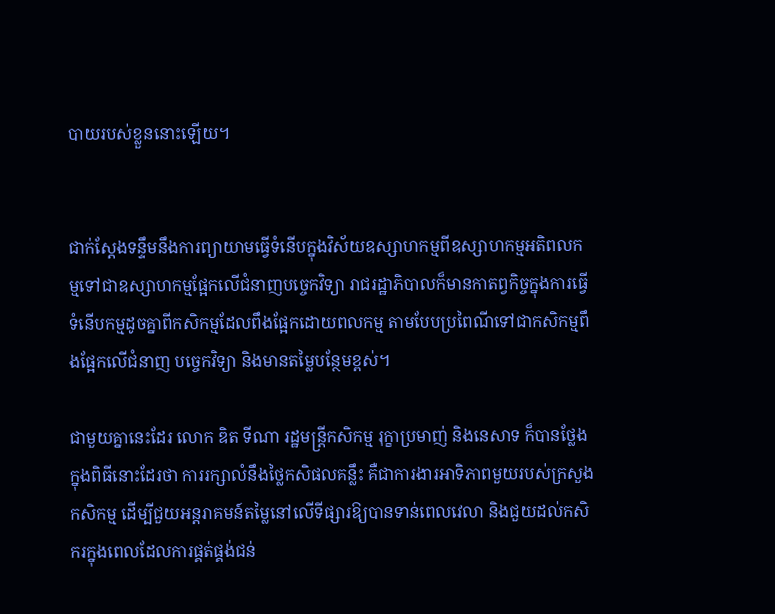បាយរបស់ខ្លួននោះឡើយ។


ជាក់ស្តែងទន្ទឹមនឹងការព្យាយាមធ្វើទំនើបក្នុងវិស័យឧស្សាហកម្មពីឧស្សាហកម្មអតិពលកម្មទៅជាឧស្សាហកម្មផ្អែកលើជំនាញបច្ចេកវិទ្យា រាជរដ្ឋាភិបាលក៏មានកាតព្វកិច្ចក្នុងការធ្វើទំនើបកម្មដូចគ្នាពីកសិកម្មដែលពឹងផ្អែកដោយពលកម្ម តាមបែបប្រពៃណីទៅជាកសិកម្មពឹងផ្អែកលើជំនាញ បច្ចេកវិទ្យា និងមានតម្លៃបន្ថែមខ្ពស់។

ជាមួយគ្នានេះដែរ លោក ឌិត ទីណា រដ្ឋមន្ត្រីកសិកម្ម រុក្ខាប្រមាញ់ និងនេសាទ ក៏បានថ្លែងក្នុងពិធីនោះដែរថា ការរក្សាលំនឹងថ្លៃកសិផលគន្លឹះ គឺជាការងារអាទិភាពមួយរបស់ក្រសួងកសិកម្ម ដើម្បីជួយអន្តរាគមន៍តម្លៃនៅលើទីផ្សារឱ្យបានទាន់ពេលវេលា និងជួយដល់កសិករក្នុងពេលដែលការផ្គត់ផ្គង់ជន់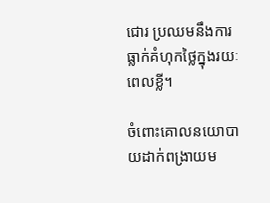ជោរ ប្រឈមនឹងការធ្លាក់គំហុកថ្លៃក្នុងរយៈពេលខ្លី។

ចំពោះគោលនយោបាយដាក់ពង្រាយម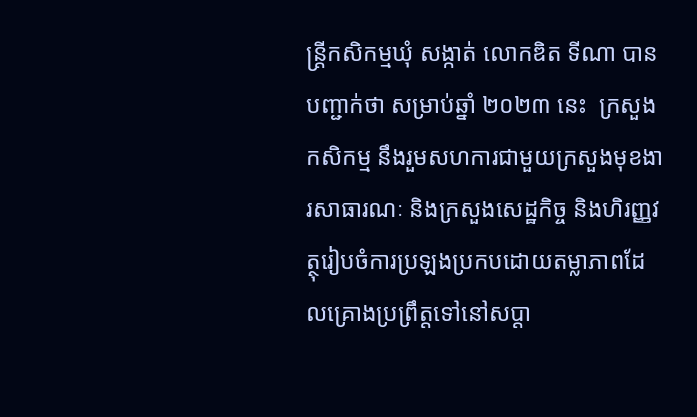ន្ត្រីកសិកម្មឃុំ សង្កាត់ លោកឌិត ទីណា បានបញ្ជាក់ថា សម្រាប់ឆ្នាំ ២០២៣ នេះ  ក្រសួងកសិកម្ម នឹងរួមសហការជាមួយក្រសួងមុខងារសាធារណៈ និងក្រសួងសេដ្ឋកិច្ច និងហិរញ្ញវត្ថុរៀបចំការប្រឡងប្រកបដោយតម្លាភាពដែលគ្រោងប្រព្រឹត្តទៅនៅសប្តា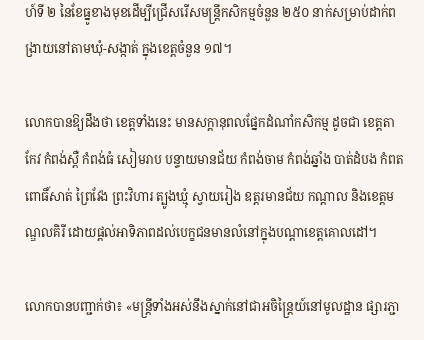ហ៍ទី ២ នៃខែធ្នូខាងមុខដើម្បីជ្រើសរើសមន្ត្រីកសិកម្មចំនួន ២៥០ នាក់សម្រាប់ដាក់ពង្រាយនៅតាមឃុំ-សង្កាត់ ក្នុងខេត្តចំនួន ១៧។

លោកបានឱ្យដឹងថា ខេត្តទាំងនេះ មានសក្តានុពលផ្នែកដំណាំកសិកម្ម ដូចជា ខេត្តតាកែវ កំពង់ស្ពឺ កំពង់ធំ សៀមរាប បន្ទាយមានជ័យ កំពង់ចាម កំពង់ឆ្នាំង បាត់ដំបង កំពត ពោធិ៍សាត់ ព្រៃវែង ព្រះវិហារ ត្បូងឃ្មុំ ស្វាយរៀង ឧត្តរមានជ័យ កណ្តាល និងខេត្តមណ្ឌលគិរី ដោយផ្តល់អាទិភាពដល់បេក្ខជនមានលំនៅក្នុងបណ្តាខេត្តគោលដៅ។

លោកបានបញ្ជាក់ថា៖ «មន្ត្រីទាំងអស់នឹងស្នាក់នៅជាអចិន្រៃ្ដយ៍នៅមូលដ្ឋាន ផ្សារភ្ជា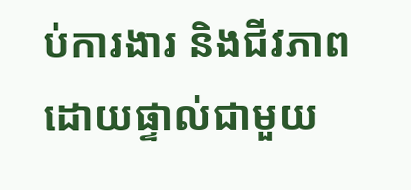ប់ការងារ និងជីវភាពដោយផ្ទាល់ជាមួយ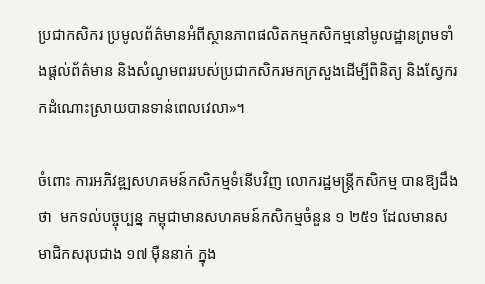ប្រជាកសិករ ប្រមូលព័ត៌មានអំពីស្ថានភាពផលិតកម្មកសិកម្មនៅមូលដ្ឋានព្រមទាំងផ្តល់ព័ត៌មាន និងសំណូមពររបស់ប្រជាកសិករមកក្រសួងដើម្បីពិនិត្យ និងស្វែករកដំណោះស្រាយបានទាន់ពេលវេលា»។

ចំពោះ ការអភិវឌ្ឍសហគមន៍កសិកម្មទំនើបវិញ លោករដ្ឋមន្ត្រីកសិកម្ម បានឱ្យដឹងថា  មកទល់បច្ចុប្បន្ន កម្ពុជាមានសហគមន៍កសិកម្មចំនួន ១ ២៥១ ដែលមានសមាជិកសរុបជាង ១៧ ម៉ឺននាក់ ក្នុង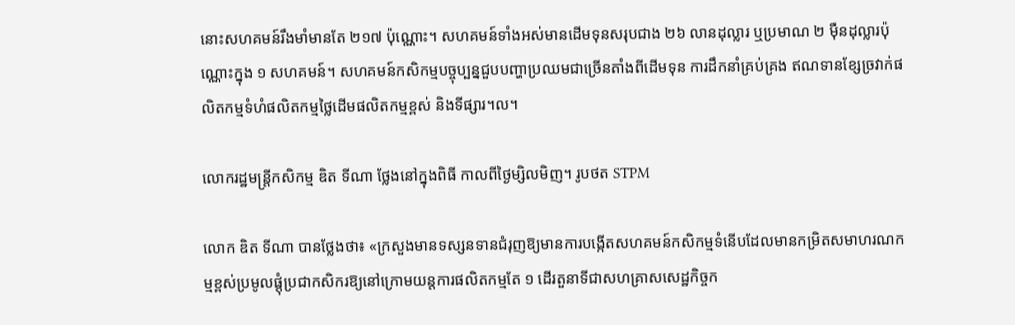នោះសហគមន៍រឹងមាំមានតែ ២១៧ ប៉ុណ្ណោះ។ សហគមន៍ទាំងអស់មានដើមទុនសរុបជាង ២៦ លានដុល្លារ ឬប្រមាណ ២ ម៉ឺនដុល្លារប៉ុណ្ណោះក្នុង ១ សហគមន៍។ សហគមន៍កសិកម្មបច្ចុប្បន្នជួបបញ្ហាប្រឈមជាច្រើនតាំងពីដើមទុន ការដឹកនាំគ្រប់គ្រង ឥណទានខ្សែច្រវាក់ផលិតកម្មទំហំផលិតកម្មថ្លៃដើមផលិតកម្មខ្ពស់ និងទីផ្សារ។ល។

លោករដ្ឋមន្ត្រីកសិកម្ម ឌិត ទីណា ថ្លែងនៅក្នុងពិធី កាលពីថ្ងៃម្សិលមិញ។ រូបថត STPM

លោក ឌិត ទីណា បានថ្លែងថា៖ «ក្រសួងមានទស្សនទានជំរុញឱ្យមានការបង្កើតសហគមន៍កសិកម្មទំនើបដែលមានកម្រិតសមាហរណកម្មខ្ពស់ប្រមូលផ្តុំប្រជាកសិករឱ្យនៅក្រោមយន្តការផលិតកម្មតែ ១ ដើរតួនាទីជាសហគ្រាសសេដ្ឋកិច្ចក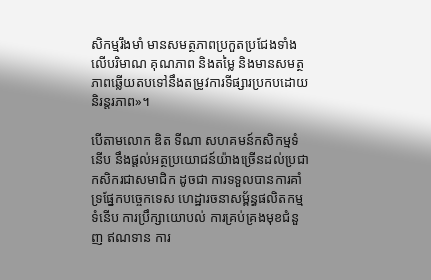សិកម្មរឹងមាំ មានសមត្ថភាពប្រកួតប្រជែងទាំងលើបរិមាណ គុណភាព និងតម្លៃ និងមានសមត្ថភាពឆ្លើយតបទៅនឹងតម្រូវការទីផ្សារប្រកបដោយនិរន្តរភាព»។

បើតាមលោក ឌិត ទីណា សហគមន៍កសិកម្មទំនើប នឹងផ្តល់អត្ថប្រយោជន៍យ៉ាងច្រើនដល់ប្រជាកសិករជាសមាជិក ដូចជា ការទទួលបានការគាំទ្រផ្នែកបច្ចេកទេស ហេដ្ឋារចនាសម្ព័ន្ធផលិតកម្មទំនើប ការប្រឹក្សាយោបល់ ការគ្រប់គ្រងមុខជំនួញ ឥណទាន ការ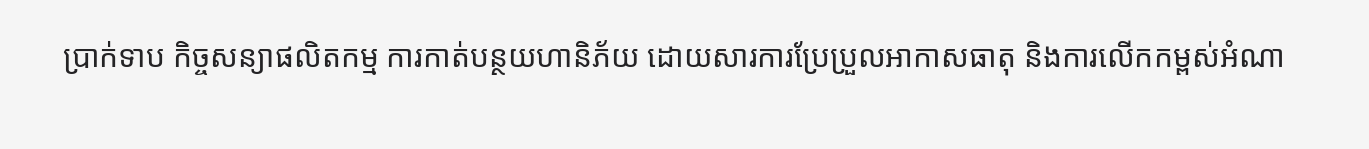ប្រាក់ទាប កិច្ចសន្យាផលិតកម្ម ការកាត់បន្ថយហានិភ័យ ដោយសារការប្រែប្រួលអាកាសធាតុ និងការលើកកម្ពស់អំណា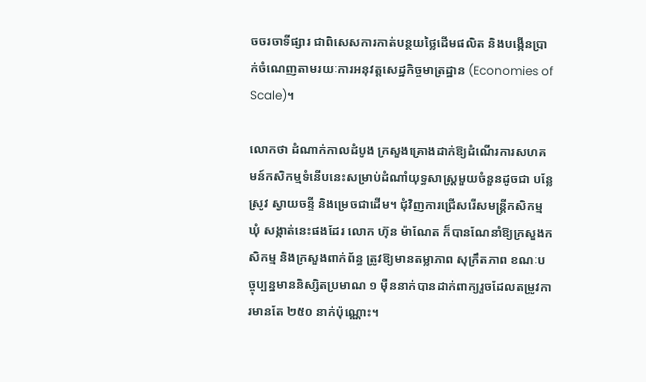ចចរចាទីផ្សារ ជាពិសេសការកាត់បន្ថយថ្លៃដើមផលិត និងបង្កើនប្រាក់ចំណេញតាមរយៈការអនុវត្តសេដ្ឋកិច្ចមាត្រដ្ឋាន (Economies of Scale)។

លោកថា ដំណាក់កាលដំបូង ក្រសួងគ្រោងដាក់ឱ្យដំណើរការសហគមន៍កសិកម្មទំនើបនេះសម្រាប់ដំណាំយុទ្ធសាស្ត្រមួយចំនួនដូចជា បន្លែ ស្រូវ ស្វាយចន្ទី និងម្រេចជាដើម។ ជុំវិញការជ្រើសរើសមន្ដ្រីកសិកម្មឃុំ សង្កាត់នេះផងដែរ លោក ហ៊ុន ម៉ាណែត ក៏បានណែនាំឱ្យក្រសួងកសិកម្ម និងក្រសួងពាក់ព័ន្ធ ត្រូវឱ្យមានតម្លាភាព សុក្រឹតភាព ខណៈបច្ចុប្បន្នមាននិស្សិតប្រមាណ ១ ម៉ឺននាក់បានដាក់ពាក្យរួចដែលតម្រូវការមានតែ ២៥០ នាក់ប៉ុណ្ណោះ។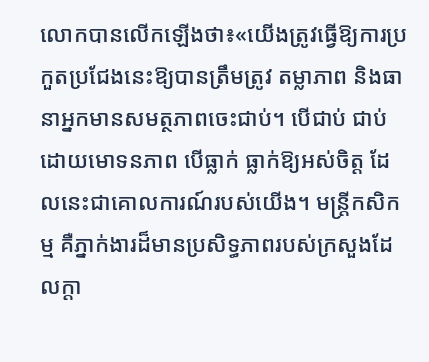លោកបានលើកឡើងថា៖«យើងត្រូវធ្វើឱ្យការប្រកួតប្រជែងនេះឱ្យបានត្រឹមត្រូវ តម្លាភាព និងធានាអ្នកមានសមត្ថភាពចេះជាប់។ បើជាប់ ជាប់ដោយមោទនភាព បើធ្លាក់ ធ្លាក់ឱ្យអស់ចិត្ត ដែលនេះជាគោលការណ៍របស់យើង។ មន្ត្រីកសិកម្ម គឺភ្នាក់ងារដ៏មានប្រសិទ្ធភាពរបស់ក្រសួងដែលក្តា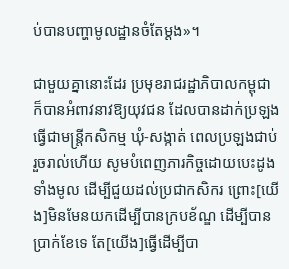ប់បានបញ្ហាមូលដ្ឋានចំតែម្តង»។

ជាមួយគ្នានោះដែរ ប្រមុខរាជរដ្ឋាភិបាលកម្ពុជា ក៏បានអំពាវនាវឱ្យយុវជន ដែលបានដាក់ប្រឡងធ្វើជាមន្ត្រីកសិកម្ម ឃុំ-សង្កាត់ ពេលប្រឡងជាប់រួចរាល់ហើយ សូមបំពេញភារកិច្ចដោយបេះដូងទាំងមូល ដើម្បីជួយដល់ប្រជាកសិករ ព្រោះ[យើង]មិនមែនយកដើម្បីបានក្របខ័ណ្ឌ ដើម្បីបានប្រាក់ខែទេ តែ[យើង]ធ្វើដើម្បីបា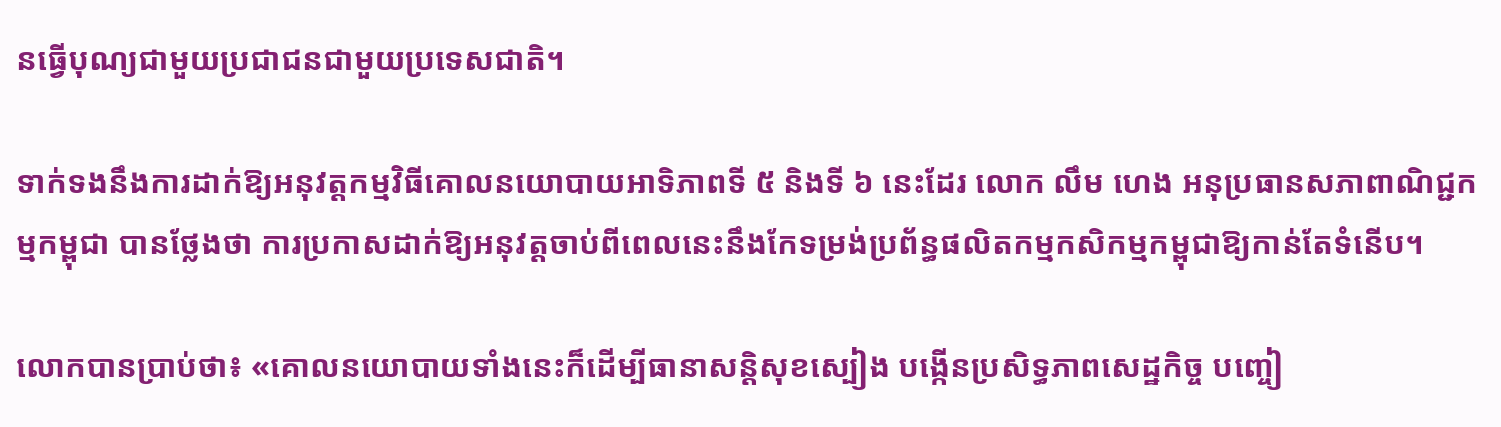នធ្វើបុណ្យជាមួយប្រជាជនជាមួយប្រទេសជាតិ។

ទាក់ទងនឹងការដាក់ឱ្យអនុវត្តកម្មវិធីគោលនយោបាយអាទិភាពទី ៥ និងទី ៦ នេះដែរ លោក លឹម ហេង អនុប្រធានសភាពាណិជ្ជកម្មកម្ពុជា បានថ្លែងថា ការប្រកាសដាក់ឱ្យអនុវត្តចាប់ពីពេលនេះនឹងកែទម្រង់ប្រព័ន្ធផលិតកម្មកសិកម្មកម្ពុជាឱ្យកាន់តែទំនើប។

លោកបានប្រាប់ថា៖ «គោលនយោបាយទាំងនេះក៏ដើម្បីធានាសន្តិសុខស្បៀង បង្កើនប្រសិទ្ធភាពសេដ្ឋកិច្ច បញ្ចៀ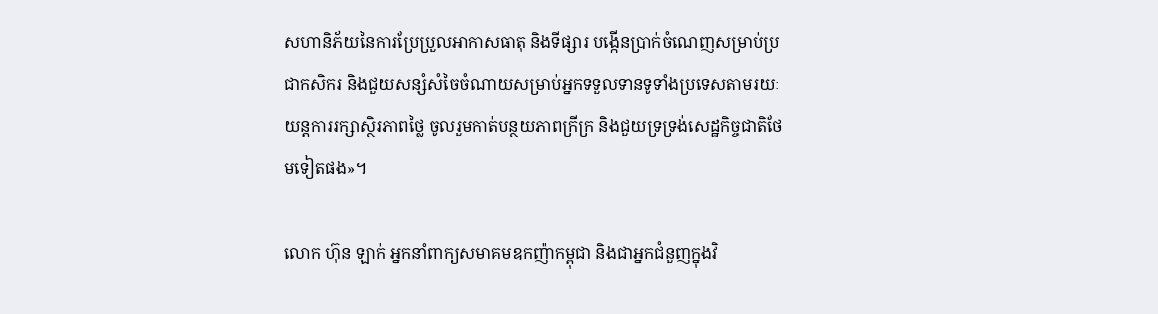សហានិភ័យនៃការប្រែប្រួលអាកាសធាតុ និងទីផ្សារ បង្កើនប្រាក់ចំណេញសម្រាប់ប្រជាកសិករ និងជួយសន្សំសំចៃចំណាយសម្រាប់អ្នកទទួលទានទូទាំងប្រទេសតាមរយៈយន្តការរក្សាស្ថិរភាពថ្លៃ ចូលរួមកាត់បន្ថយភាពក្រីក្រ និងជួយទ្រទ្រង់សេដ្ឋកិច្ចជាតិថែមទៀតផង»។

លោក ហ៊ុន ឡាក់ អ្នកនាំពាក្យសមាគមឧកញ៉ាកម្ពុជា និងជាអ្នកជំនួញក្នុងវិ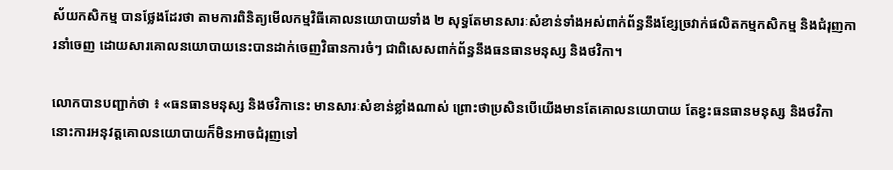ស័យកសិកម្ម បានថ្លែងដែរថា តាមការពិនិត្យមើលកម្មវិធីគោលនយោបាយទាំង ២ សុទ្ធតែមានសារៈសំខាន់ទាំងអស់ពាក់ព័ន្ធនឹងខ្សែច្រវាក់ផលិតកម្មកសិកម្ម និងជំរុញការនាំចេញ ដោយសារគោលនយោបាយនេះបានដាក់ចេញវិធានការចំៗ ជាពិសេសពាក់ព័ន្ធនឹងធនធានមនុស្ស និងថវិកា។

លោកបានបញ្ជាក់ថា ៖ «ធនធានមនុស្ស និងថវិកានេះ មានសារៈសំខាន់ខ្លាំងណាស់ ព្រោះថាប្រសិនបើយើងមានតែគោលនយោបាយ តែខ្វះធនធានមនុស្ស និងថវិកា នោះការអនុវត្តគោលនយោបាយក៏មិនអាចជំរុញទៅ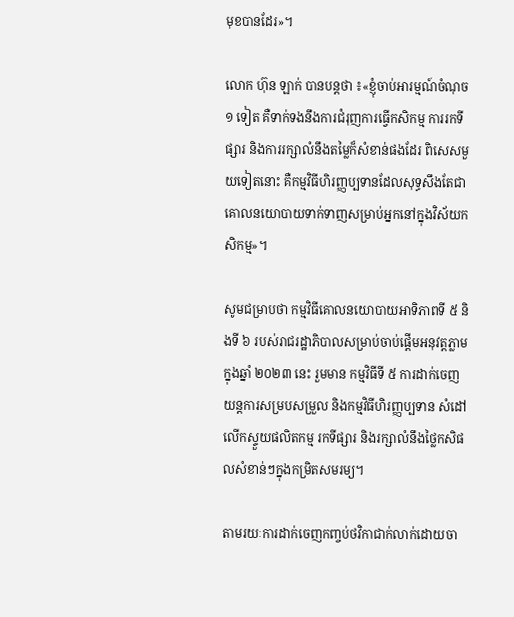មុខបានដែរ»។

លោក ហ៊ុន ឡាក់ បានបន្តថា ៖«ខ្ញុំចាប់អារម្មណ៍ចំណុច ១ ទៀត គឺទាក់ទងនឹងការជំរុញការធ្វើកសិកម្ម ការរកទីផ្សារ និងការរក្សាលំនឹងតម្លៃក៏សំខាន់ផងដែរ ពិសេសមួយទៀតនោះ គឺកម្មវិធីហិរញ្ញប្បទានដែលសុទ្ធសឹងតែជាគោលនយោបាយទាក់ទាញសម្រាប់អ្នកនៅក្នុងវិស័យកសិកម្ម»។

សូមជម្រាបថា កម្មវិធីគោលនយោបាយអាទិភាពទី ៥ និងទី ៦ របស់រាជរដ្ឋាភិបាលសម្រាប់ចាប់ផ្តើមអនុវត្តភ្លាមក្នុងឆ្នាំ ២០២៣ នេះ រួមមាន កម្មវិធីទី ៥ ការដាក់ចេញយន្តការសម្របសម្រួល និងកម្មវិធីហិរញ្ញប្បទាន សំដៅលើកស្ទួយផលិតកម្ម រកទីផ្សារ និងរក្សាលំនឹងថ្លៃកសិផលសំខាន់ៗក្នុងកម្រិតសមរម្យ។

តាមរយៈការដាក់ចេញកញ្ចប់ថវិកាជាក់លាក់ដោយចា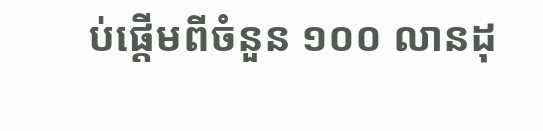ប់ផ្តើមពីចំនួន ១០០ លានដុ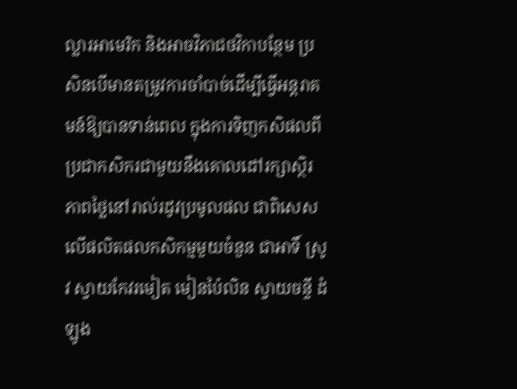ល្លារអាមេរិក និងអាចវិភាជថវិកាបន្ថែម ប្រសិនបើមានតម្រូវការចាំបាច់ដើម្បីធ្វើអន្តរាគមន៍ឱ្យបានទាន់ពេល ក្នុងការទិញកសិផលពីប្រជាកសិករជាមួយនឹងគោលដៅរក្សាស្ថិរភាពថ្លៃនៅរាល់រដូវប្រមូលផល ជាពិសេសលើផលិតផលកសិកម្មមួយចំនួន ជាអាទិ៍ ស្រូវ ស្វាយកែវរមៀត មៀនប៉ៃលិន ស្វាយចន្ទី ដំឡូង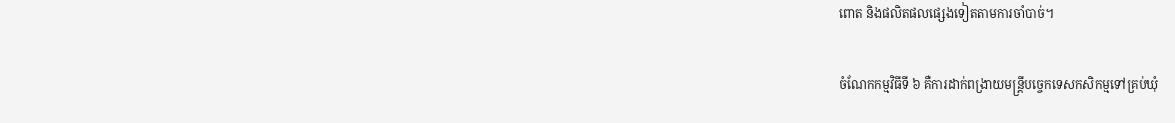ពោត និងផលិតផលផ្សេងទៀតតាមការចាំបាច់។

ចំណែកកម្មវិធីទី ៦ គឺការដាក់ពង្រាយមន្ត្រីបច្ចេកទេសកសិកម្មទៅគ្រប់ឃុំ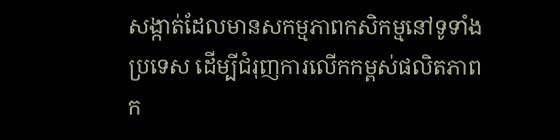សង្កាត់ដែលមានសកម្មភាពកសិកម្មនៅទូទាំងប្រទេស ដើម្បីជំរុញការលើកកម្ពស់ផលិតភាពក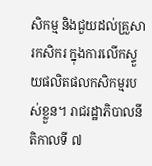សិកម្ម និងជួយដល់គ្រួសារកសិករ ក្នុងការលើកស្ទួយផលិតផលកសិកម្មរបស់ខ្លួន។ រាជរដ្ឋាភិបាលនីតិកាលទី ៧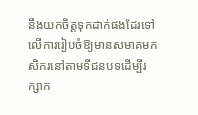នឹងយកចិត្តទុកដាក់ផងដែរទៅលើការរៀបចំឱ្យមានសមាគមកសិករនៅតាមទីជនបទដើម្បីរក្សាក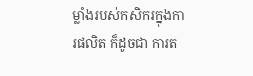ម្លាំងរបស់កសិករក្នុងការផលិត ក៏ដូចជា ការត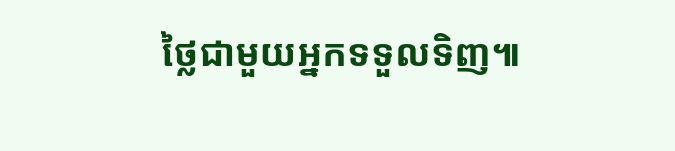ថ្លៃជាមួយអ្នកទទួលទិញ៕